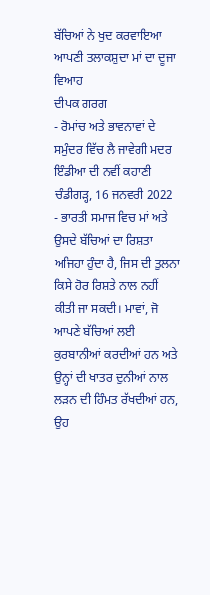ਬੱਚਿਆਂ ਨੇ ਖੁਦ ਕਰਵਾਇਆ ਆਪਣੀ ਤਲਾਕਸ਼ੁਦਾ ਮਾਂ ਦਾ ਦੂਜਾ ਵਿਆਹ
ਦੀਪਕ ਗਰਗ
- ਰੋਮਾਂਚ ਅਤੇ ਭਾਵਨਾਵਾਂ ਦੇ ਸਮੁੰਦਰ ਵਿੱਚ ਲੈ ਜਾਵੇਗੀ ਮਦਰ ਇੰਡੀਆ ਦੀ ਨਵੀਂ ਕਹਾਣੀ
ਚੰਡੀਗੜ੍ਹ, 16 ਜਨਵਰੀ 2022 - ਭਾਰਤੀ ਸਮਾਜ ਵਿਚ ਮਾਂ ਅਤੇ ਉਸਦੇ ਬੱਚਿਆਂ ਦਾ ਰਿਸ਼ਤਾ ਅਜਿਹਾ ਹੁੰਦਾ ਹੈ, ਜਿਸ ਦੀ ਤੁਲਨਾ ਕਿਸੇ ਹੋਰ ਰਿਸ਼ਤੇ ਨਾਲ ਨਹੀਂ ਕੀਤੀ ਜਾ ਸਕਦੀ। ਮਾਵਾਂ, ਜੋ ਆਪਣੇ ਬੱਚਿਆਂ ਲਈ ਕੁਰਬਾਨੀਆਂ ਕਰਦੀਆਂ ਹਨ ਅਤੇ ਉਨ੍ਹਾਂ ਦੀ ਖਾਤਰ ਦੁਨੀਆਂ ਨਾਲ ਲੜਨ ਦੀ ਹਿੰਮਤ ਰੱਖਦੀਆਂ ਹਨ, ਉਹ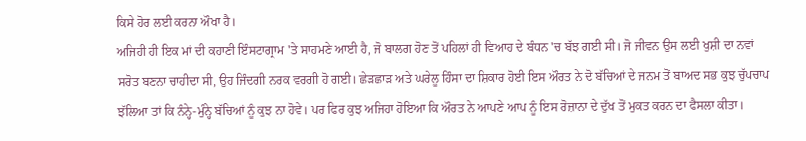ਕਿਸੇ ਹੋਰ ਲਈ ਕਰਨਾ ਔਖਾ ਹੈ।
ਅਜਿਹੀ ਹੀ ਇਕ ਮਾਂ ਦੀ ਕਹਾਣੀ ਇੰਸਟਾਗ੍ਰਾਮ 'ਤੇ ਸਾਹਮਣੇ ਆਈ ਹੈ, ਜੋ ਬਾਲਗ ਹੋਣ ਤੋਂ ਪਹਿਲਾਂ ਹੀ ਵਿਆਹ ਦੇ ਬੰਧਨ 'ਚ ਬੱਝ ਗਈ ਸੀ। ਜੋ ਜੀਵਨ ਉਸ ਲਈ ਖੁਸ਼ੀ ਦਾ ਨਵਾਂ ਸਰੋਤ ਬਣਨਾ ਚਾਹੀਦਾ ਸੀ, ਉਹ ਜਿੰਦਗੀ ਨਰਕ ਵਰਗੀ ਹੋ ਗਈ। ਛੇੜਛਾੜ ਅਤੇ ਘਰੇਲੂ ਹਿੰਸਾ ਦਾ ਸ਼ਿਕਾਰ ਹੋਈ ਇਸ ਔਰਤ ਨੇ ਦੋ ਬੱਚਿਆਂ ਦੇ ਜਨਮ ਤੋਂ ਬਾਅਦ ਸਭ ਕੁਝ ਚੁੱਪਚਾਪ ਝੱਲਿਆ ਤਾਂ ਕਿ ਨੰਨ੍ਹੇ-ਮੁੰਨ੍ਹੇ ਬੱਚਿਆਂ ਨੂੰ ਕੁਝ ਨਾ ਹੋਵੇ। ਪਰ ਫਿਰ ਕੁਝ ਅਜਿਹਾ ਹੋਇਆ ਕਿ ਔਰਤ ਨੇ ਆਪਣੇ ਆਪ ਨੂੰ ਇਸ ਰੋਜ਼ਾਨਾ ਦੇ ਦੁੱਖ ਤੋਂ ਮੁਕਤ ਕਰਨ ਦਾ ਫੈਸਲਾ ਕੀਤਾ।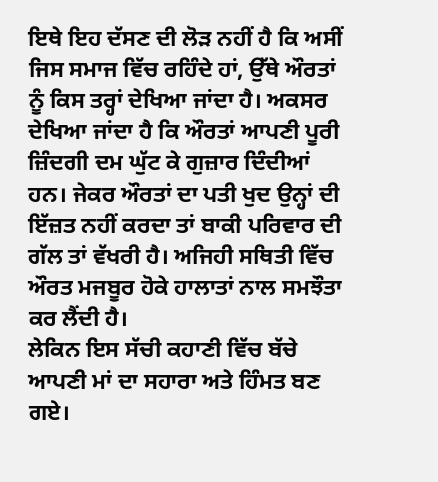ਇਥੇ ਇਹ ਦੱਸਣ ਦੀ ਲੋੜ ਨਹੀਂ ਹੈ ਕਿ ਅਸੀਂ ਜਿਸ ਸਮਾਜ ਵਿੱਚ ਰਹਿੰਦੇ ਹਾਂ, ਉੱਥੇ ਔਰਤਾਂ ਨੂੰ ਕਿਸ ਤਰ੍ਹਾਂ ਦੇਖਿਆ ਜਾਂਦਾ ਹੈ। ਅਕਸਰ ਦੇਖਿਆ ਜਾਂਦਾ ਹੈ ਕਿ ਔਰਤਾਂ ਆਪਣੀ ਪੂਰੀ ਜ਼ਿੰਦਗੀ ਦਮ ਘੁੱਟ ਕੇ ਗੁਜ਼ਾਰ ਦਿੰਦੀਆਂ ਹਨ। ਜੇਕਰ ਔਰਤਾਂ ਦਾ ਪਤੀ ਖੁਦ ਉਨ੍ਹਾਂ ਦੀ ਇੱਜ਼ਤ ਨਹੀਂ ਕਰਦਾ ਤਾਂ ਬਾਕੀ ਪਰਿਵਾਰ ਦੀ ਗੱਲ ਤਾਂ ਵੱਖਰੀ ਹੈ। ਅਜਿਹੀ ਸਥਿਤੀ ਵਿੱਚ ਔਰਤ ਮਜਬੂਰ ਹੋਕੇ ਹਾਲਾਤਾਂ ਨਾਲ ਸਮਝੌਤਾ ਕਰ ਲੈਂਦੀ ਹੈ।
ਲੇਕਿਨ ਇਸ ਸੱਚੀ ਕਹਾਣੀ ਵਿੱਚ ਬੱਚੇ ਆਪਣੀ ਮਾਂ ਦਾ ਸਹਾਰਾ ਅਤੇ ਹਿੰਮਤ ਬਣ ਗਏ।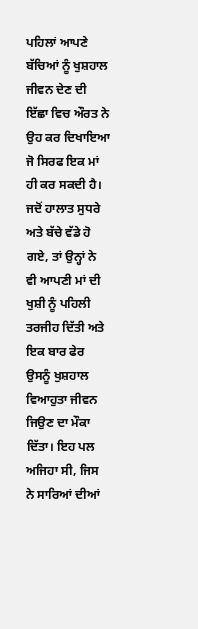ਪਹਿਲਾਂ ਆਪਣੇ ਬੱਚਿਆਂ ਨੂੰ ਖੁਸ਼ਹਾਲ ਜੀਵਨ ਦੇਣ ਦੀ ਇੱਛਾ ਵਿਚ ਔਰਤ ਨੇ ਉਹ ਕਰ ਦਿਖਾਇਆ ਜੋ ਸਿਰਫ ਇਕ ਮਾਂ ਹੀ ਕਰ ਸਕਦੀ ਹੈ। ਜਦੋਂ ਹਾਲਾਤ ਸੁਧਰੇ ਅਤੇ ਬੱਚੇ ਵੱਡੇ ਹੋ ਗਏ, ਤਾਂ ਉਨ੍ਹਾਂ ਨੇ ਵੀ ਆਪਣੀ ਮਾਂ ਦੀ ਖੁਸ਼ੀ ਨੂੰ ਪਹਿਲੀ ਤਰਜੀਹ ਦਿੱਤੀ ਅਤੇ ਇਕ ਬਾਰ ਫੇਰ ਉਸਨੂੰ ਖੁਸ਼ਹਾਲ ਵਿਆਹੁਤਾ ਜੀਵਨ ਜਿਉਣ ਦਾ ਮੌਕਾ ਦਿੱਤਾ। ਇਹ ਪਲ ਅਜਿਹਾ ਸੀ, ਜਿਸ ਨੇ ਸਾਰਿਆਂ ਦੀਆਂ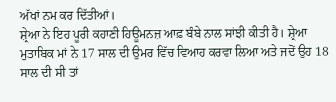ਅੱਖਾਂ ਨਮ ਕਰ ਦਿੱਤੀਆਂ।
ਸ਼੍ਰੇਆ ਨੇ ਇਹ ਪੂਰੀ ਕਹਾਣੀ ਹਿਊਮਨਜ਼ ਆਫ਼ ਬੰਬੇ ਨਾਲ ਸਾਂਝੀ ਕੀਤੀ ਹੈ। ਸ਼੍ਰੇਆ ਮੁਤਾਬਿਕ ਮਾਂ ਨੇ 17 ਸਾਲ ਦੀ ਉਮਰ ਵਿੱਚ ਵਿਆਹ ਕਰਵਾ ਲਿਆ ਅਤੇ ਜਦੋਂ ਉਹ 18 ਸਾਲ ਦੀ ਸੀ ਤਾਂ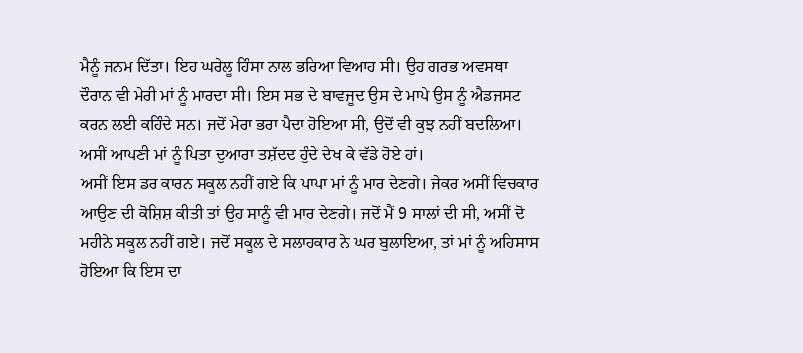ਮੈਨੂੰ ਜਨਮ ਦਿੱਤਾ। ਇਹ ਘਰੇਲੂ ਹਿੰਸਾ ਨਾਲ ਭਰਿਆ ਵਿਆਹ ਸੀ। ਉਹ ਗਰਭ ਅਵਸਥਾ ਦੌਰਾਨ ਵੀ ਮੇਰੀ ਮਾਂ ਨੂੰ ਮਾਰਦਾ ਸੀ। ਇਸ ਸਭ ਦੇ ਬਾਵਜੂਦ ਉਸ ਦੇ ਮਾਪੇ ਉਸ ਨੂੰ ਐਡਜਸਟ ਕਰਨ ਲਈ ਕਹਿੰਦੇ ਸਨ। ਜਦੋਂ ਮੇਰਾ ਭਰਾ ਪੈਦਾ ਹੋਇਆ ਸੀ, ਉਦੋਂ ਵੀ ਕੁਝ ਨਹੀਂ ਬਦਲਿਆ। ਅਸੀਂ ਆਪਣੀ ਮਾਂ ਨੂੰ ਪਿਤਾ ਦੁਆਰਾ ਤਸ਼ੱਦਦ ਹੁੰਦੇ ਦੇਖ ਕੇ ਵੱਡੇ ਹੋਏ ਹਾਂ।
ਅਸੀਂ ਇਸ ਡਰ ਕਾਰਨ ਸਕੂਲ ਨਹੀਂ ਗਏ ਕਿ ਪਾਪਾ ਮਾਂ ਨੂੰ ਮਾਰ ਦੇਣਗੇ। ਜੇਕਰ ਅਸੀਂ ਵਿਚਕਾਰ ਆਉਣ ਦੀ ਕੋਸ਼ਿਸ਼ ਕੀਤੀ ਤਾਂ ਉਹ ਸਾਨੂੰ ਵੀ ਮਾਰ ਦੇਣਗੇ। ਜਦੋਂ ਮੈਂ 9 ਸਾਲਾਂ ਦੀ ਸੀ, ਅਸੀਂ ਦੋ ਮਹੀਨੇ ਸਕੂਲ ਨਹੀਂ ਗਏ। ਜਦੋਂ ਸਕੂਲ ਦੇ ਸਲਾਹਕਾਰ ਨੇ ਘਰ ਬੁਲਾਇਆ, ਤਾਂ ਮਾਂ ਨੂੰ ਅਹਿਸਾਸ ਹੋਇਆ ਕਿ ਇਸ ਦਾ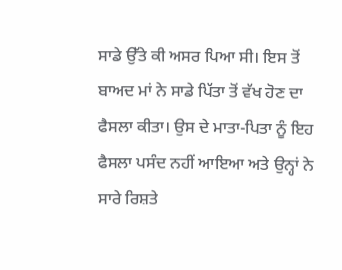ਸਾਡੇ ਉੱਤੇ ਕੀ ਅਸਰ ਪਿਆ ਸੀ। ਇਸ ਤੋਂ ਬਾਅਦ ਮਾਂ ਨੇ ਸਾਡੇ ਪਿੱਤਾ ਤੋਂ ਵੱਖ ਹੋਣ ਦਾ ਫੈਸਲਾ ਕੀਤਾ। ਉਸ ਦੇ ਮਾਤਾ-ਪਿਤਾ ਨੂੰ ਇਹ ਫੈਸਲਾ ਪਸੰਦ ਨਹੀਂ ਆਇਆ ਅਤੇ ਉਨ੍ਹਾਂ ਨੇ ਸਾਰੇ ਰਿਸ਼ਤੇ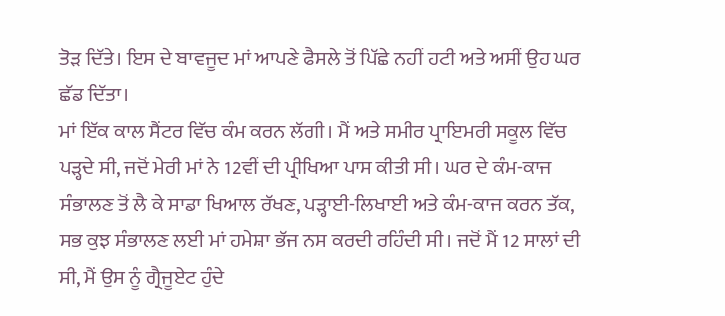ਤੋੜ ਦਿੱਤੇ। ਇਸ ਦੇ ਬਾਵਜੂਦ ਮਾਂ ਆਪਣੇ ਫੈਸਲੇ ਤੋਂ ਪਿੱਛੇ ਨਹੀਂ ਹਟੀ ਅਤੇ ਅਸੀਂ ਉਹ ਘਰ ਛੱਡ ਦਿੱਤਾ।
ਮਾਂ ਇੱਕ ਕਾਲ ਸੈਂਟਰ ਵਿੱਚ ਕੰਮ ਕਰਨ ਲੱਗੀ। ਮੈਂ ਅਤੇ ਸਮੀਰ ਪ੍ਰਾਇਮਰੀ ਸਕੂਲ ਵਿੱਚ ਪੜ੍ਹਦੇ ਸੀ, ਜਦੋਂ ਮੇਰੀ ਮਾਂ ਨੇ 12ਵੀਂ ਦੀ ਪ੍ਰੀਖਿਆ ਪਾਸ ਕੀਤੀ ਸੀ। ਘਰ ਦੇ ਕੰਮ-ਕਾਜ ਸੰਭਾਲਣ ਤੋਂ ਲੈ ਕੇ ਸਾਡਾ ਖਿਆਲ ਰੱਖਣ, ਪੜ੍ਹਾਈ-ਲਿਖਾਈ ਅਤੇ ਕੰਮ-ਕਾਜ ਕਰਨ ਤੱਕ, ਸਭ ਕੁਝ ਸੰਭਾਲਣ ਲਈ ਮਾਂ ਹਮੇਸ਼ਾ ਭੱਜ ਨਸ ਕਰਦੀ ਰਹਿੰਦੀ ਸੀ। ਜਦੋਂ ਮੈਂ 12 ਸਾਲਾਂ ਦੀ ਸੀ, ਮੈਂ ਉਸ ਨੂੰ ਗ੍ਰੈਜੂਏਟ ਹੁੰਦੇ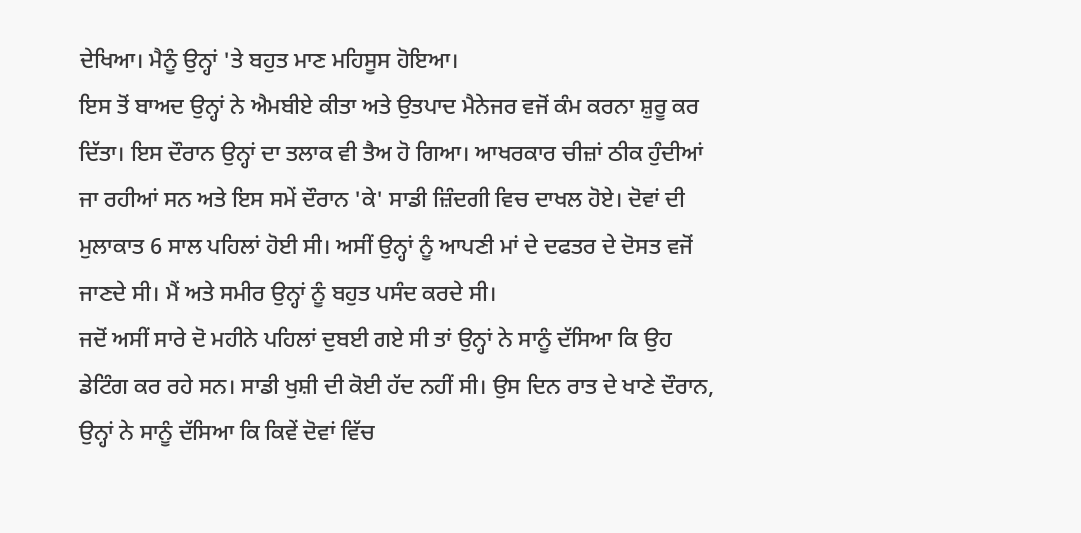ਦੇਖਿਆ। ਮੈਨੂੰ ਉਨ੍ਹਾਂ 'ਤੇ ਬਹੁਤ ਮਾਣ ਮਹਿਸੂਸ ਹੋਇਆ।
ਇਸ ਤੋਂ ਬਾਅਦ ਉਨ੍ਹਾਂ ਨੇ ਐਮਬੀਏ ਕੀਤਾ ਅਤੇ ਉਤਪਾਦ ਮੈਨੇਜਰ ਵਜੋਂ ਕੰਮ ਕਰਨਾ ਸ਼ੁਰੂ ਕਰ ਦਿੱਤਾ। ਇਸ ਦੌਰਾਨ ਉਨ੍ਹਾਂ ਦਾ ਤਲਾਕ ਵੀ ਤੈਅ ਹੋ ਗਿਆ। ਆਖਰਕਾਰ ਚੀਜ਼ਾਂ ਠੀਕ ਹੁੰਦੀਆਂ ਜਾ ਰਹੀਆਂ ਸਨ ਅਤੇ ਇਸ ਸਮੇਂ ਦੌਰਾਨ 'ਕੇ' ਸਾਡੀ ਜ਼ਿੰਦਗੀ ਵਿਚ ਦਾਖਲ ਹੋਏ। ਦੋਵਾਂ ਦੀ ਮੁਲਾਕਾਤ 6 ਸਾਲ ਪਹਿਲਾਂ ਹੋਈ ਸੀ। ਅਸੀਂ ਉਨ੍ਹਾਂ ਨੂੰ ਆਪਣੀ ਮਾਂ ਦੇ ਦਫਤਰ ਦੇ ਦੋਸਤ ਵਜੋਂ ਜਾਣਦੇ ਸੀ। ਮੈਂ ਅਤੇ ਸਮੀਰ ਉਨ੍ਹਾਂ ਨੂੰ ਬਹੁਤ ਪਸੰਦ ਕਰਦੇ ਸੀ।
ਜਦੋਂ ਅਸੀਂ ਸਾਰੇ ਦੋ ਮਹੀਨੇ ਪਹਿਲਾਂ ਦੁਬਈ ਗਏ ਸੀ ਤਾਂ ਉਨ੍ਹਾਂ ਨੇ ਸਾਨੂੰ ਦੱਸਿਆ ਕਿ ਉਹ ਡੇਟਿੰਗ ਕਰ ਰਹੇ ਸਨ। ਸਾਡੀ ਖੁਸ਼ੀ ਦੀ ਕੋਈ ਹੱਦ ਨਹੀਂ ਸੀ। ਉਸ ਦਿਨ ਰਾਤ ਦੇ ਖਾਣੇ ਦੌਰਾਨ, ਉਨ੍ਹਾਂ ਨੇ ਸਾਨੂੰ ਦੱਸਿਆ ਕਿ ਕਿਵੇਂ ਦੋਵਾਂ ਵਿੱਚ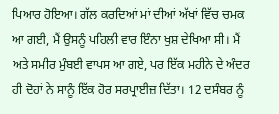ਪਿਆਰ ਹੋਇਆ। ਗੱਲ ਕਰਦਿਆਂ ਮਾਂ ਦੀਆਂ ਅੱਖਾਂ ਵਿੱਚ ਚਮਕ ਆ ਗਈ, ਮੈਂ ਉਸਨੂੰ ਪਹਿਲੀ ਵਾਰ ਇੰਨਾ ਖੁਸ਼ ਦੇਖਿਆ ਸੀ। ਮੈਂ ਅਤੇ ਸਮੀਰ ਮੁੰਬਈ ਵਾਪਸ ਆ ਗਏ, ਪਰ ਇੱਕ ਮਹੀਨੇ ਦੇ ਅੰਦਰ ਹੀ ਦੋਹਾਂ ਨੇ ਸਾਨੂੰ ਇੱਕ ਹੋਰ ਸਰਪ੍ਰਾਈਜ਼ ਦਿੱਤਾ। 12 ਦਸੰਬਰ ਨੂੰ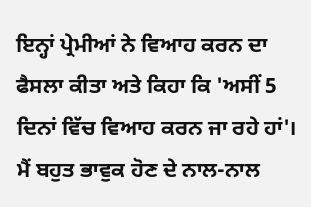ਇਨ੍ਹਾਂ ਪ੍ਰੇਮੀਆਂ ਨੇ ਵਿਆਹ ਕਰਨ ਦਾ ਫੈਸਲਾ ਕੀਤਾ ਅਤੇ ਕਿਹਾ ਕਿ 'ਅਸੀਂ 5 ਦਿਨਾਂ ਵਿੱਚ ਵਿਆਹ ਕਰਨ ਜਾ ਰਹੇ ਹਾਂ'।
ਮੈਂ ਬਹੁਤ ਭਾਵੁਕ ਹੋਣ ਦੇ ਨਾਲ-ਨਾਲ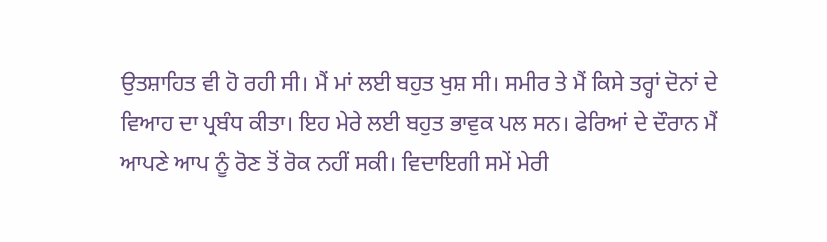ਉਤਸ਼ਾਹਿਤ ਵੀ ਹੋ ਰਹੀ ਸੀ। ਮੈਂ ਮਾਂ ਲਈ ਬਹੁਤ ਖੁਸ਼ ਸੀ। ਸਮੀਰ ਤੇ ਮੈਂ ਕਿਸੇ ਤਰ੍ਹਾਂ ਦੋਨਾਂ ਦੇ ਵਿਆਹ ਦਾ ਪ੍ਰਬੰਧ ਕੀਤਾ। ਇਹ ਮੇਰੇ ਲਈ ਬਹੁਤ ਭਾਵੁਕ ਪਲ ਸਨ। ਫੇਰਿਆਂ ਦੇ ਦੌਰਾਨ ਮੈਂ ਆਪਣੇ ਆਪ ਨੂੰ ਰੋਣ ਤੋਂ ਰੋਕ ਨਹੀਂ ਸਕੀ। ਵਿਦਾਇਗੀ ਸਮੇਂ ਮੇਰੀ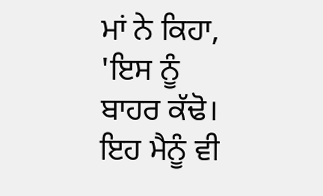ਮਾਂ ਨੇ ਕਿਹਾ, 'ਇਸ ਨੂੰ ਬਾਹਰ ਕੱਢੋ। ਇਹ ਮੈਨੂੰ ਵੀ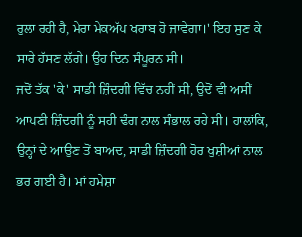ਰੁਲਾ ਰਹੀ ਹੈ, ਮੇਰਾ ਮੇਕਅੱਪ ਖਰਾਬ ਹੋ ਜਾਵੇਗਾ।' ਇਹ ਸੁਣ ਕੇ ਸਾਰੇ ਹੱਸਣ ਲੱਗੇ। ਉਹ ਦਿਨ ਸੰਪੂਰਨ ਸੀ।
ਜਦੋਂ ਤੱਕ 'ਕੇ' ਸਾਡੀ ਜ਼ਿੰਦਗੀ ਵਿੱਚ ਨਹੀਂ ਸੀ, ਉਦੋਂ ਵੀ ਅਸੀਂ ਆਪਣੀ ਜ਼ਿੰਦਗੀ ਨੂੰ ਸਹੀ ਢੰਗ ਨਾਲ ਸੰਭਾਲ ਰਹੇ ਸੀ। ਹਾਲਾਂਕਿ, ਉਨ੍ਹਾਂ ਦੇ ਆਉਣ ਤੋਂ ਬਾਅਦ, ਸਾਡੀ ਜ਼ਿੰਦਗੀ ਹੋਰ ਖੁਸ਼ੀਆਂ ਨਾਲ ਭਰ ਗਈ ਹੈ। ਮਾਂ ਹਮੇਸ਼ਾ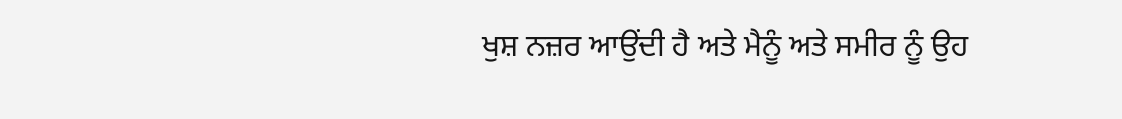ਖੁਸ਼ ਨਜ਼ਰ ਆਉਂਦੀ ਹੈ ਅਤੇ ਮੈਨੂੰ ਅਤੇ ਸਮੀਰ ਨੂੰ ਉਹ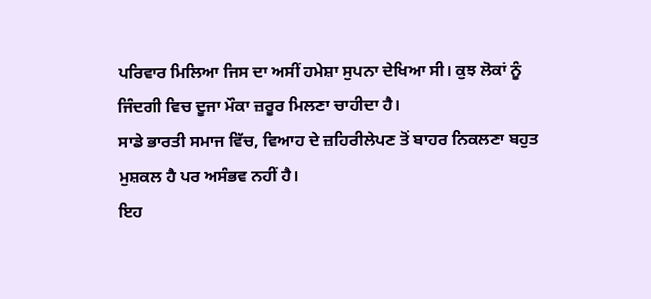ਪਰਿਵਾਰ ਮਿਲਿਆ ਜਿਸ ਦਾ ਅਸੀਂ ਹਮੇਸ਼ਾ ਸੁਪਨਾ ਦੇਖਿਆ ਸੀ। ਕੁਝ ਲੋਕਾਂ ਨੂੰ ਜਿੰਦਗੀ ਵਿਚ ਦੂਜਾ ਮੌਕਾ ਜ਼ਰੂਰ ਮਿਲਣਾ ਚਾਹੀਦਾ ਹੈ।
ਸਾਡੇ ਭਾਰਤੀ ਸਮਾਜ ਵਿੱਚ, ਵਿਆਹ ਦੇ ਜ਼ਹਿਰੀਲੇਪਣ ਤੋਂ ਬਾਹਰ ਨਿਕਲਣਾ ਬਹੁਤ ਮੁਸ਼ਕਲ ਹੈ ਪਰ ਅਸੰਭਵ ਨਹੀਂ ਹੈ।
ਇਹ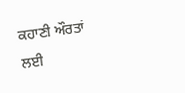ਕਹਾਣੀ ਔਰਤਾਂ ਲਈ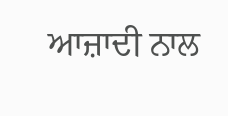ਆਜ਼ਾਦੀ ਨਾਲ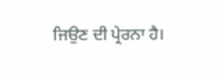ਜਿਉਣ ਦੀ ਪ੍ਰੇਰਨਾ ਹੈ।